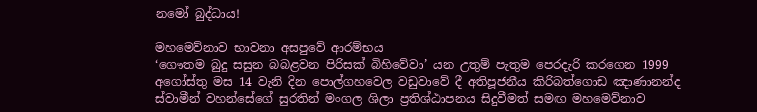නමෝ බුද්ධාය!

මහමෙව්නාව භාවනා අසපුවේ ආරම්භය
‘ගෞතම බුදු සසුන බබළවන පිරිසක් බිහිවේවා’ යන උතුම් පැතුම පෙරදැරි කරගෙන 1999 අගෝස්තු මස 14 වැනි දින පොල්ගහවෙල වඩුවාවේ දී අතිපූජනීය කිරිබත්ගොඩ ඤාණානන්ද ස්වාමීන් වහන්සේගේ සුරතින් මංගල ශිලා ප්‍රතිශ්ඨාපනය සිදුවීමත් සමඟ මහමෙව්නාව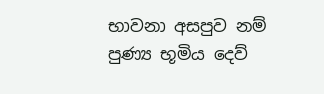භාවනා අසපුව නම් පුණ්‍ය භූමිය දෙව්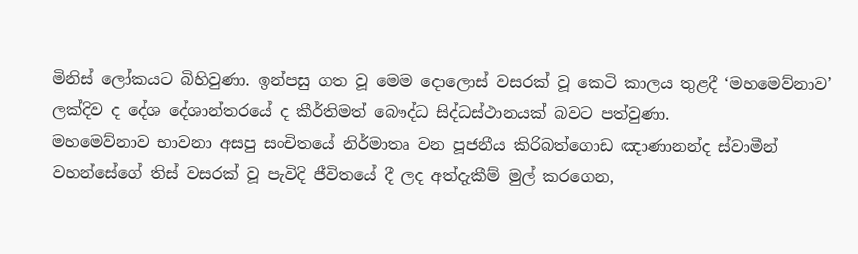මිනිස් ලෝකයට බිහිවුණා. ඉන්පසු ගත වූ මෙම දොලොස් වසරක් වූ කෙටි කාලය තුළදී ‘මහමෙව්නාව’ ලක්දිව ද දේශ දේශාන්තරයේ ද කීර්තිමත් බෞද්ධ සිද්ධස්ථානයක් බවට පත්වුණා.
මහමෙව්නාව භාවනා අසපු සංචිතයේ නිර්මාතෘ වන පූජනීය කිරිබත්ගොඩ ඤාණානන්ද ස්වාමීන් වහන්සේගේ තිස් වසරක් වූ පැවිදි ජීවිතයේ දී ලද අත්දැකීම් මුල් කරගෙන,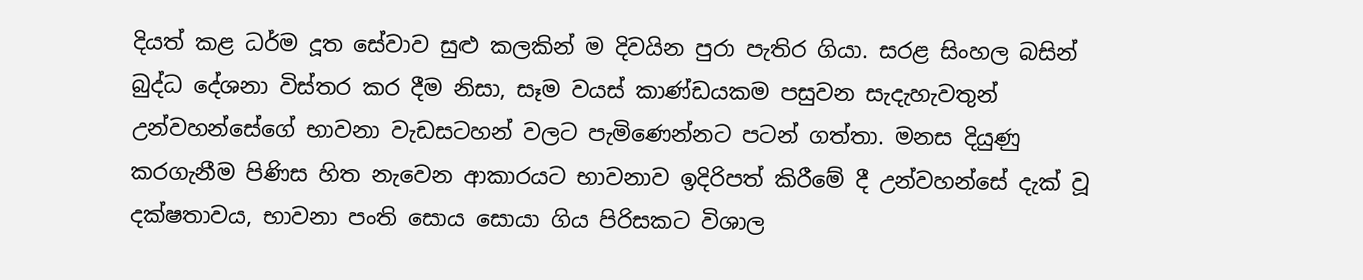දියත් කළ ධර්ම දූත සේවාව සුළු කලකින් ම දිවයින පුරා පැතිර ගියා. සරළ සිංහල බසින් බුද්ධ දේශනා විස්තර කර දීම නිසා, සෑම වයස් කාණ්ඩයකම පසුවන සැදැහැවතුන් උන්වහන්සේගේ භාවනා වැඩසටහන් වලට පැමිණෙන්නට පටන් ගත්තා. මනස දියුණු කරගැනීම පිණිස හිත නැවෙන ආකාරයට භාවනාව ඉදිරිපත් කිරීමේ දී උන්වහන්සේ දැක් වූ දක්ෂතාවය, භාවනා පංති සොය සොයා ගිය පිරිසකට විශාල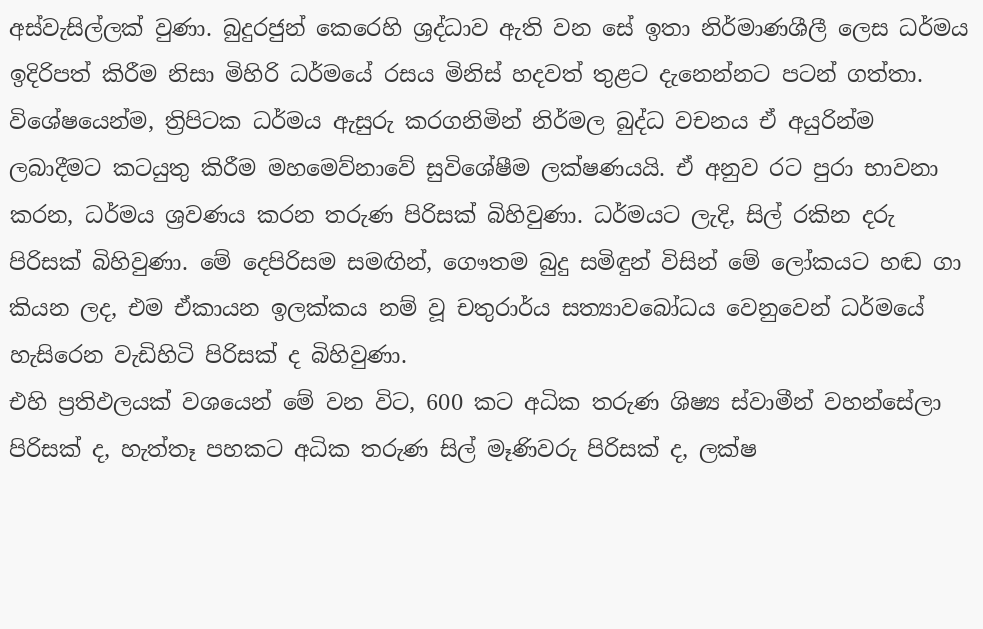අස්වැසිල්ලක් වුණා. බුදුරජුන් කෙරෙහි ශ්‍රද්ධාව ඇති වන සේ ඉතා නිර්මාණශීලී ලෙස ධර්මය ඉදිරිපත් කිරීම නිසා මිහිරි ධර්මයේ රසය මිනිස් හදවත් තුළට දැනෙන්නට පටන් ගත්තා. විශේෂයෙන්ම, ත්‍රිපිටක ධර්මය ඇසුරු කරගනිමින් නිර්මල බුද්ධ වචනය ඒ අයුරින්ම ලබාදීමට කටයුතු කිරීම මහමෙව්නාවේ සුවිශේෂීම ලක්ෂණයයි. ඒ අනුව රට පුරා භාවනා කරන, ධර්මය ශ්‍රවණය කරන තරුණ පිරිසක් බිහිවුණා. ධර්මයට ලැදි, සිල් රකින දරු පිරිසක් බිහිවුණා. මේ දෙපිරිසම සමඟින්, ගෞතම බුදු සමිඳුන් විසින් මේ ලෝකයට හඬ ගා කියන ලද, එම ඒකායන ඉලක්කය නම් වූ චතුරාර්ය සත්‍යාවබෝධය වෙනුවෙන් ධර්මයේ හැසිරෙන වැඩිහිටි පිරිසක් ද බිහිවුණා.
එහි ප්‍රතිඵලයක් වශයෙන් මේ වන විට, 600 කට අධික තරුණ ශිෂ්‍ය ස්වාමීන් වහන්සේලා පිරිසක් ද, හැත්තෑ පහකට අධික තරුණ සිල් මෑණිවරු පිරිසක් ද, ලක්ෂ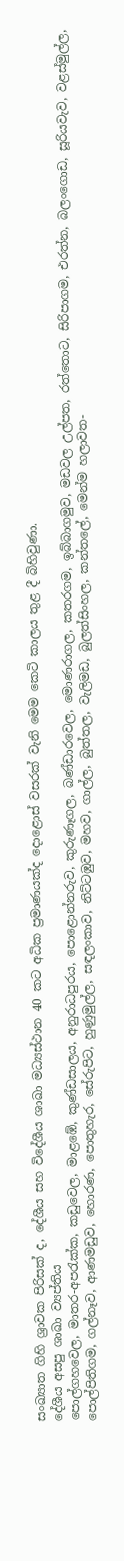සංඛ්‍යාත ගිහි ශ්‍රාවක පිරිසක් ද, දේශීය සහ විදේශීය ශාඛා මධ්‍යස්ථාන 40 කට අධික ප්‍රමාණයක්ද දොළොස් වසරක් වැනි මෙම කෙටි කාලය තුළ දී බිහිවුණා.
දේශීය අසපු ශාඛා ව්‍යප්තිය
පොල්ගහවෙල, මාතර-අපරැක්ක, කඩුවෙල, මාළඹේ, කුණ්ඩසාලය, අනුරාධපුරය, පොළොන්නරුව, කුරුණෑගල, බණ්ඩාරවෙල, මොණරාගල, කතරගම, ඉබ්බාගමුව, මඩවල උල්පත, රත්තොට, සිරිපාගම, එරත්න, බලංගොඩ, සූරියවැව, වළස්මුල්ල, පොල්පිතිගම, ගල්නෑව, ආණමඩුව, හොරණ, පොතුහැර, සේරුපිට, හුණුමුල්ල, සඳලංකාව, නිට්ටඹුව, මහව, ගාල්ල, බුත්තල, වැලිමඩ, බුලත්සිංහල, කන්තලේ, මෙන්ම හලාවත-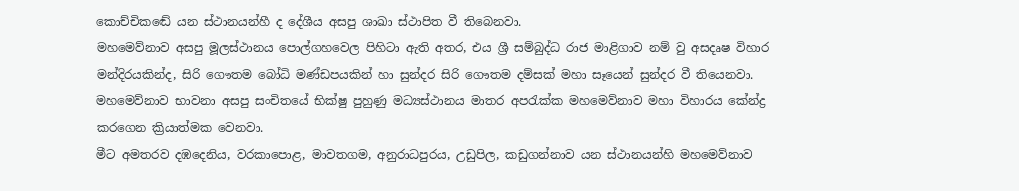කොච්චිකඬේ යන ස්ථානයන්හී ද දේශීය අසපු ශාඛා ස්ථාපිත වී තිබෙනවා.
මහමෙව්නාව අසපු මූලස්ථානය පොල්ගහවෙල පිහිටා ඇති අතර, එය ශ්‍රී සම්බුද්ධ රාජ මාළිගාව නම් වු අසදෘෂ විහාර මන්දිරයකින්ද, සිරි ගෞතම බෝධි මණ්ඩපයකින් හා සුන්දර සිරි ගෞතම දම්සක් මහා සෑයෙන් සුන්දර වී තියෙනවා. මහමෙව්නාව භාවනා අසපු සංචිතයේ භික්ෂු පුහුණු මධ්‍යස්ථානය මාතර අපරැක්ක මහමෙව්නාව මහා විහාරය කේන්ද්‍ර කරගෙන ක්‍රියාත්මක වෙනවා.
මීට අමතරව දඹදෙනිය, වරකාපොළ, මාවතගම, අනුරාධපුරය, උඩුපිල, කඩුගන්නාව යන ස්ථානයන්හි මහමෙව්නාව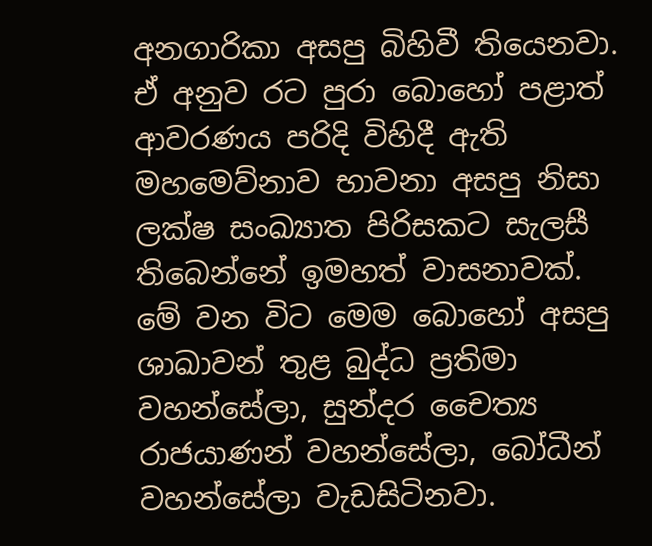අනගාරිකා අසපු බිහිවී තියෙනවා.
ඒ අනුව රට පුරා බොහෝ පළාත් ආවරණය පරිදි විහිදී ඇති මහමෙව්නාව භාවනා අසපු නිසා ලක්ෂ සංඛ්‍යාත පිරිසකට සැලසී තිබෙන්නේ ඉමහත් වාසනාවක්. මේ වන විට මෙම බොහෝ අසපු ශාඛාවන් තුළ බුද්ධ ප්‍රතිමා වහන්සේලා, සුන්දර චෛත්‍ය රාජයාණන් වහන්සේලා, බෝධීන් වහන්සේලා වැඩසිටිනවා.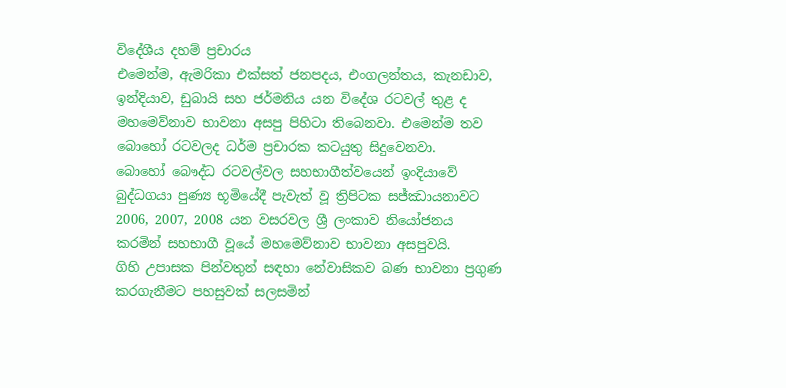විදේශීය දහම් ප්‍රචාරය
එමෙන්ම, ඇමරිකා එක්සත් ජනපදය, එංගලන්තය, කැනඩාව, ඉන්දියාව, ඩුබායි සහ ජර්මනිය යන විදේශ රටවල් තුළ ද මහමෙව්නාව භාවනා අසපු පිහිටා තිබෙනවා. එමෙන්ම තව බොහෝ රටවලද ධර්ම ප්‍රචාරක කටයුතු සිදුවෙනවා.
බොහෝ බෞද්ධ රටවල්වල සහභාගීත්වයෙන් ඉංදියාවේ බුද්ධගයා පුණ්‍ය භූමියේදී පැවැත් වූ ත්‍රිපිටක සජ්ඣායනාවට 2006, 2007, 2008 යන වසරවල ශ්‍රී ලංකාව නියෝජනය කරමින් සහභාගී වූයේ මහමෙව්නාව භාවනා අසපුවයි.
ගිහි උපාසක පින්වතුන් සඳහා නේවාසිකව බණ භාවනා ප්‍රගුණ කරගැනීමට පහසුවක් සලසමින්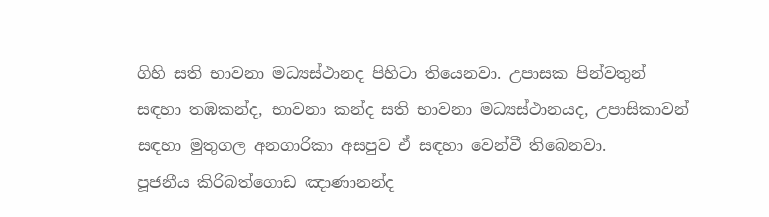ගිහි සති භාවනා මධ්‍යස්ථානද පිහිටා තියෙනවා. උපාසක පින්වතුන් සඳහා තඹකන්ද, භාවනා කන්ද සති භාවනා මධ්‍යස්ථානයද, උපාසිකාවන් සඳහා මුතුගල අනගාරිකා අසපුව ඒ සඳහා වෙන්වී තිබෙනවා.
පූජනීය කිරිබත්ගොඩ ඤාණානන්ද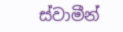ස්වාමීන්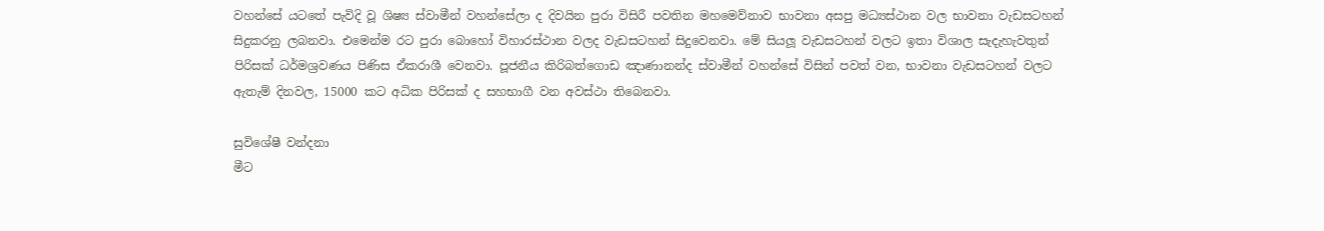වහන්සේ යටතේ පැවිදි වූ ශිෂ්‍ය ස්වාමීන් වහන්සේලා ද දිවයින පුරා විසිරී පවතින මහමෙව්නාව භාවනා අසපු මධ්‍යස්ථාන වල භාවනා වැඩසටහන් සිදුකරනු ලබනවා. එමෙන්ම රට පුරා බොහෝ විහාරස්ථාන වලද වැඩසටහන් සිදුවෙනවා. මේ සියලූ වැඩසටහන් වලට ඉතා විශාල සැදැහැවතුන් පිරිසක් ධර්මශ්‍රවණය පිණිස ඒකරාශී වෙනවා. පූජනීය කිරිබත්ගොඩ ඤාණානන්ද ස්වාමීන් වහන්සේ විසින් පවත් වන, භාවනා වැඩසටහන් වලට ඇතැම් දිනවල, 15000 කට අධික පිරිසක් ද සහභාගී වන අවස්ථා තිබෙනවා.

සුවිශේෂී වන්දනා
මීට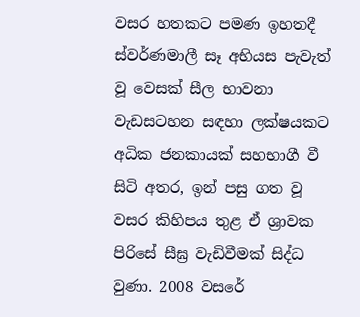වසර හතකට පමණ ඉහතදී ස්වර්ණමාලී සෑ අභියස පැවැත් වූ වෙසක් සීල භාවනා වැඩසටහන සඳහා ලක්ෂයකට අධික ජනකායක් සහභාගී වී සිටි අතර, ඉන් පසු ගත වූ වසර කිහිපය තුළ ඒ ශ්‍රාවක පිරිසේ සීඝ්‍ර වැඩිවීමක් සිද්ධ වුණා. 2008 වසරේ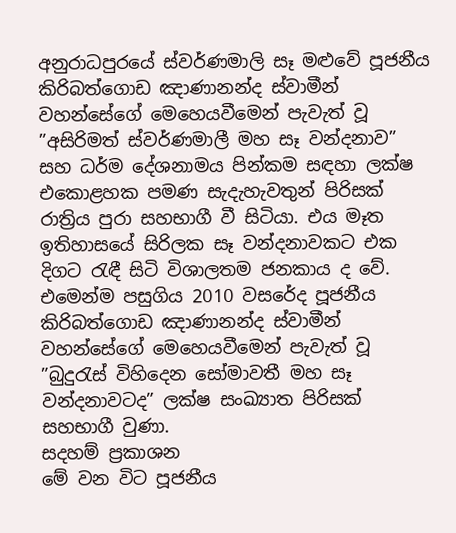අනුරාධපුරයේ ස්වර්ණමාලි සෑ මළුවේ පූජනීය කිරිබත්ගොඩ ඤාණානන්ද ස්වාමීන් වහන්සේගේ මෙහෙයවීමෙන් පැවැත් වූ ”අසිරිමත් ස්වර්ණමාලී මහ සෑ වන්දනාව” සහ ධර්ම දේශනාමය පින්කම සඳහා ලක්ෂ එකොළහක පමණ සැදැහැවතුන් පිරිසක් රාත්‍රිය පුරා සහභාගී වී සිටියා. එය මෑත ඉතිහාසයේ සිරිලක සෑ වන්දනාවකට එක දිගට රැඳී සිටි විශාලතම ජනකාය ද වේ.
එමෙන්ම පසුගිය 2010 වසරේද පූජනීය කිරිබත්ගොඩ ඤාණානන්ද ස්වාමීන් වහන්සේගේ මෙහෙයවීමෙන් පැවැත් වූ ”බුදුරැස් විහිදෙන සෝමාවතී මහ සෑ වන්දනාවටද” ලක්ෂ සංඛ්‍යාත පිරිසක් සහභාගී වුණා.
සදහම් ප්‍රකාශන
මේ වන විට පූජනීය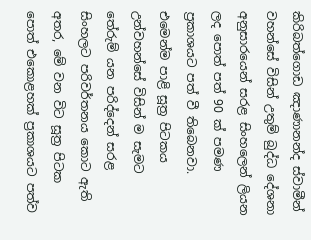කිරිබත්ගොඩ ඤාණානන්ද ස්වාමීන් වහන්සේ විසින් උතුම් බුද්ධ දේශනා අනුසාරයෙන් සරළ සිංහලෙන් ලියන ලද පොත් පත් 90 ක් පමණ ප්‍රකාශයට පත් වී තිබෙනවා. එමෙන්ම පාළි සූත්‍ර පිටකය උන්වහන්සේ විසින් ම සැමට තේරුම් යන පරිද්දෙන් සරළ සිංහලට පරිවර්තනය කොට ඇති අතර, මේ වන විට සූත්‍ර පිටක පොත් එකොළහක් ප්‍රකාශයට පත්ව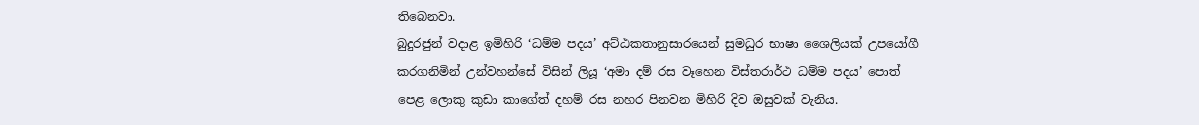තිබෙනවා.
බුදුරජුන් වදාළ ඉමිහිරි ‘ධම්ම පදය’ අට්ඨකතානුසාරයෙන් සුමධුර භාෂා ශෛලියක් උපයෝගී කරගනිමින් උන්වහන්සේ විසින් ලියූ ‘අමා දම් රස වෑහෙන විස්තරාර්ථ ධම්ම පදය’ පොත් පෙළ ලොකු කුඩා කාගේත් දහම් රස නහර පිනවන මිහිරි දිව ඔසුවක් වැනිය.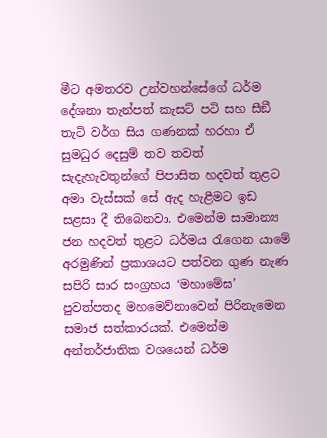මීට අමතරව උන්වහන්සේගේ ධර්ම දේශනා තැන්පත් කැසට් පටි සහ සීඞී තැටි වර්ග සිය ගණනක් හරහා ඒ සුමධුර දෙසුම් තව තවත් සැදැහැවතුන්ගේ පිපාසිත හදවත් තුළට අමා වැස්සක් සේ ඇද හැළීමට ඉඩ සළසා දී තිබෙනවා. එමෙන්ම සාමාන්‍ය ජන හදවත් තුළට ධර්මය රැගෙන යාමේ අරමුණින් ප්‍රකාශයට පත්වන ගුණ නැණ සපිරි සාර සංග්‍රහය ‘මහාමේඝ’ පුවත්පතද මහමෙව්නාවෙන් පිරිනැමෙන සමාජ සත්කාරයක්. එමෙන්ම අන්තර්ජාතික වශයෙන් ධර්ම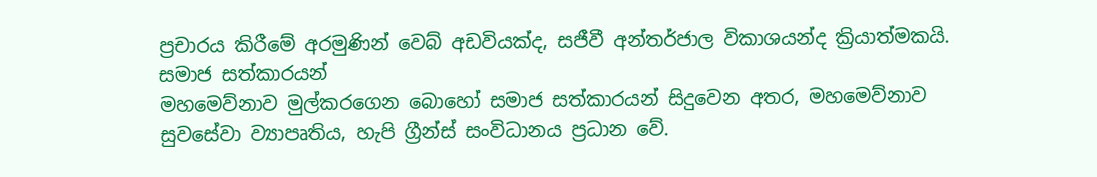ප්‍රචාරය කිරීමේ අරමුණින් වෙබ් අඩවියක්ද, සජීවී අන්තර්ජාල විකාශයන්ද ක්‍රියාත්මකයි.
සමාජ සත්කාරයන්
මහමෙව්නාව මුල්කරගෙන බොහෝ සමාජ සත්කාරයන් සිදුවෙන අතර, මහමෙව්නාව සුවසේවා ව්‍යාපෘතිය, හැපි ග්‍රීන්ස් සංවිධානය ප්‍රධාන වේ.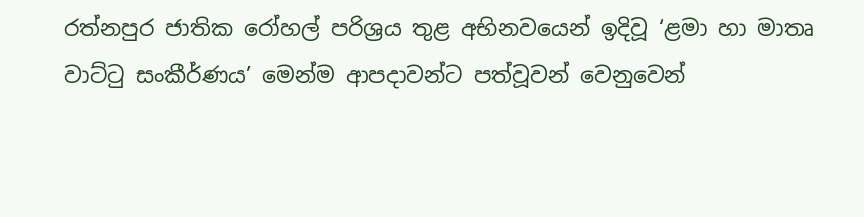රත්නපුර ජාතික රෝහල් පරිශ්‍රය තුළ අභිනවයෙන් ඉදිවූ ‘ළමා හා මාතෘ වාට්ටු සංකීර්ණය’ මෙන්ම ආපදාවන්ට පත්වූවන් වෙනුවෙන්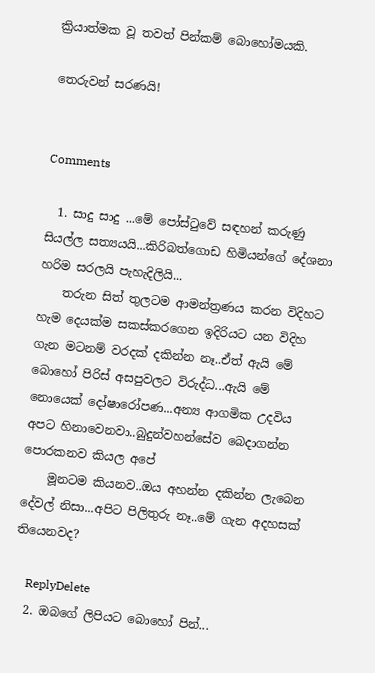ක්‍රියාත්මක වූ තවත් පින්කම් බොහෝමයකි.

තෙරුවන් සරණයි!


Comments

  1. සාදු සාදු ...මේ පෝස්ටුවේ සඳහන් කරුණු සියල්ල සත්‍යයයි...කිරිබත්ගොඩ හිමියන්ගේ දේශනා හරිම සරලයි පැහැදිලියි...
    තරුන සිත් තුලටම ආමන්ත්‍රණය කරන විදිහට හැම දෙයක්ම සකස්කරගෙන ඉදිරියට යන විදිහ ගැන මටනම් වරදක් දකින්න නෑ..ඒත් ඇයි මේ බොහෝ පිරිස් අසපුවලට විරුද්ධ...ඇයි මේ නොයෙක් දෝෂාරෝපණ...අන්‍ය ආගමික උදවිය අපට හිනාවෙනවා..බුදුන්වහන්සේව බෙදාගන්න පොරකනව කියල අපේ
    මූනටම කියනව..ඔය අහන්න දකින්න ලැබෙන දේවල් නිසා...අපිට පිලිතුරු නෑ..මේ ගැන අදහසක් තියෙනවද?

    ReplyDelete
  2. ඔබගේ ලිපියට බොහෝ පින්...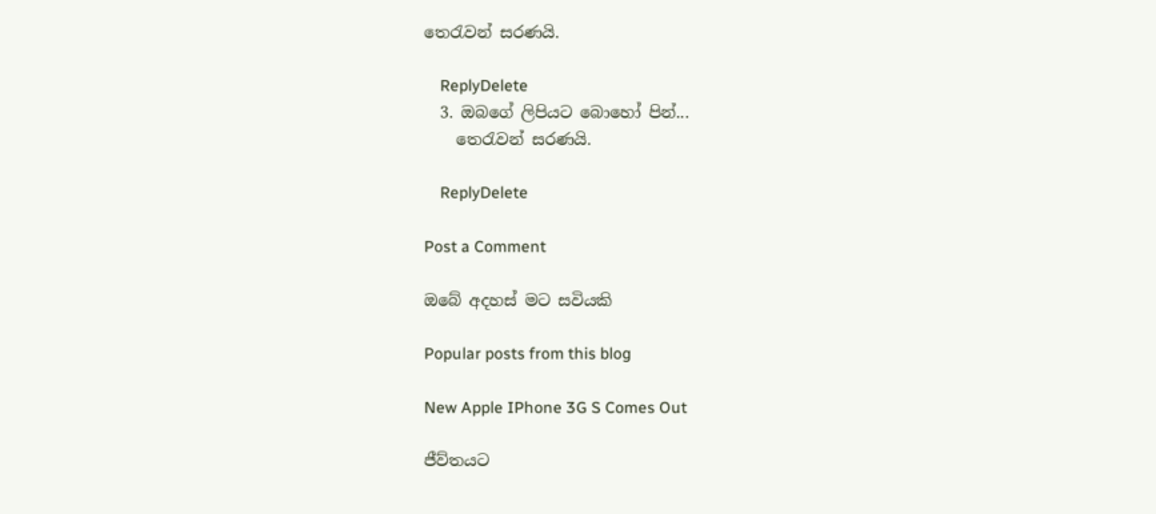තෙරැවන් සරණයි.

    ReplyDelete
  3. ඔබගේ ලිපියට බොහෝ පින්...
    තෙරැවන් සරණයි.

    ReplyDelete

Post a Comment

ඔබේ අදහස් මට සවියකි

Popular posts from this blog

New Apple IPhone 3G S Comes Out

ජීව්තයට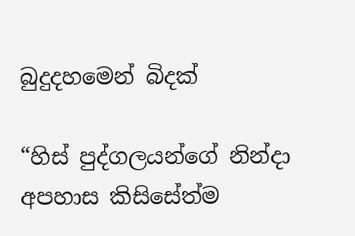බුදුදහමෙන් බිදක්

“හිස් පුද්ගලයන්ගේ නින්දා අපහාස කිසිසේත්ම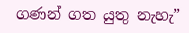ගණන් ගත යුතු නැහැ”